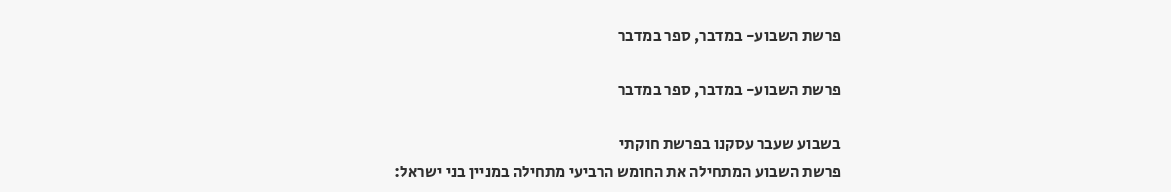פרשת השבוע- במדבר, ספר במדבר

פרשת השבוע- במדבר, ספר במדבר

בשבוע שעבר עסקנו בפרשת חוקתי
פרשת השבוע המתחילה את החומש הרביעי מתחילה במניין בני ישראל: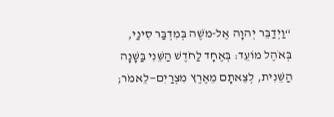“וַיְדַבֵּר יְהוָה אֶל-מֹשֶׁה בְּמִדְבַּר סִינַי, בְּאֹהֶל מוֹעֵד: בְּאֶחָד לַחֹדֶשׁ הַשֵּׁנִי בַּשָּׁנָה הַשֵּׁנִית, לְצֵאתָם מֵאֶרֶץ מִצְרַיִם—לֵאמֹר;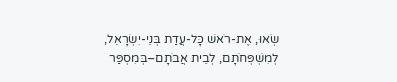שְׂאוּ, אֶת-רֹאשׁ כָּל-עֲדַת בְּנֵי-יִשְׂרָאֵל, לְמִשְׁפְּחֹתָם, לְבֵית אֲבֹתָם–בְּמִסְפַּר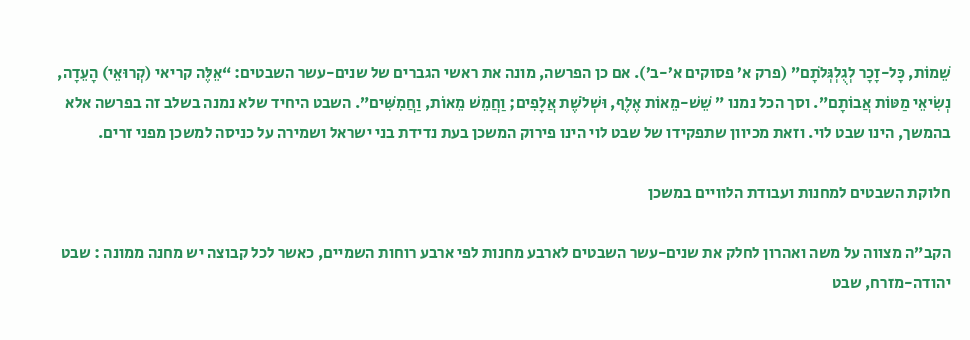שֵׁמוֹת, כָּל-זָכָר לְגֻלְגְּלֹתָם” (פרק א’ פסוקים א’-ב’). אם כן הפרשה, מונה את ראשי הגברים של שנים-עשר השבטים: “אֵלֶּה קריאי (קְרוּאֵי) הָעֵדָה, נְשִׂיאֵי מַטּוֹת אֲבוֹתָם”. וסך הכל נמנו ” שֵׁשׁ-מֵאוֹת אֶלֶף, וּשְׁלֹשֶׁת אֲלָפִים; וַחֲמֵשׁ מֵאוֹת, וַחֲמִשִּׁים”. השבט היחיד שלא נמנה בשלב זה בפרשה אלא בהמשך, הינו שבט לוי. וזאת מכיוון שתפקידו של שבט לוי הינו פירוק המשכן בעת נדידת בני ישראל ושמירה על כניסה למשכן מפני זרים.

חלוקת השבטים למחנות ועבודת הלוויים במשכן

הקב”ה מצווה על משה ואהרון לחלק את שנים-עשר השבטים לארבע מחנות לפי ארבע רוחות השמיים, כאשר לכל קבוצה יש מחנה ממונה : שבט יהודה-מזרח, שבט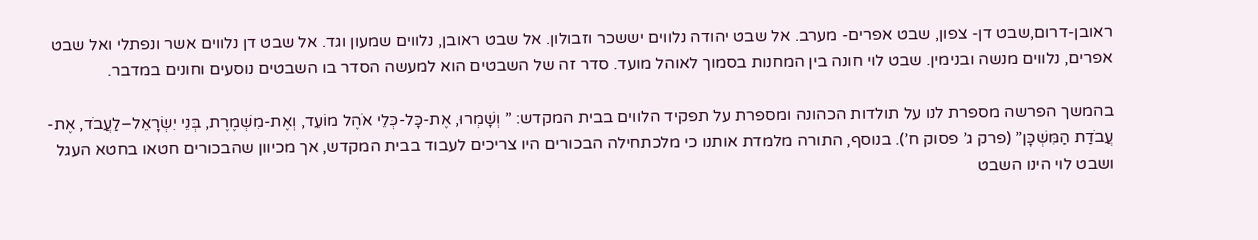ראובן-דרום,שבט דן- צפון, שבט אפרים- מערב. אל שבט יהודה נלווים יששכר וזבולון. אל שבט ראובן, נלווים שמעון וגד. אל שבט דן נלווים אשר ונפתלי ואל שבט אפרים, נלווים מנשה ובנימין. שבט לוי חונה בין המחנות בסמוך לאוהל מועד. סדר זה של השבטים הוא למעשה הסדר בו השבטים נוסעים וחונים במדבר.

בהמשך הפרשה מספרת לנו על תולדות הכהונה ומספרת על תפקיד הלווים בבית המקדש: ” וְשָׁמְרוּ, אֶת-כָּל-כְּלֵי אֹהֶל מוֹעֵד, וְאֶת-מִשְׁמֶרֶת, בְּנֵי יִשְׂרָאֵל–לַעֲבֹד, אֶת-עֲבֹדַת הַמִּשְׁכָּן” (פרק ג’ פסוק ח’). בנוסף, התורה מלמדת אותנו כי מלכתחילה הבכורים היו צריכים לעבוד בבית המקדש, אך מכיוון שהבכורים חטאו בחטא העגל ושבט לוי הינו השבט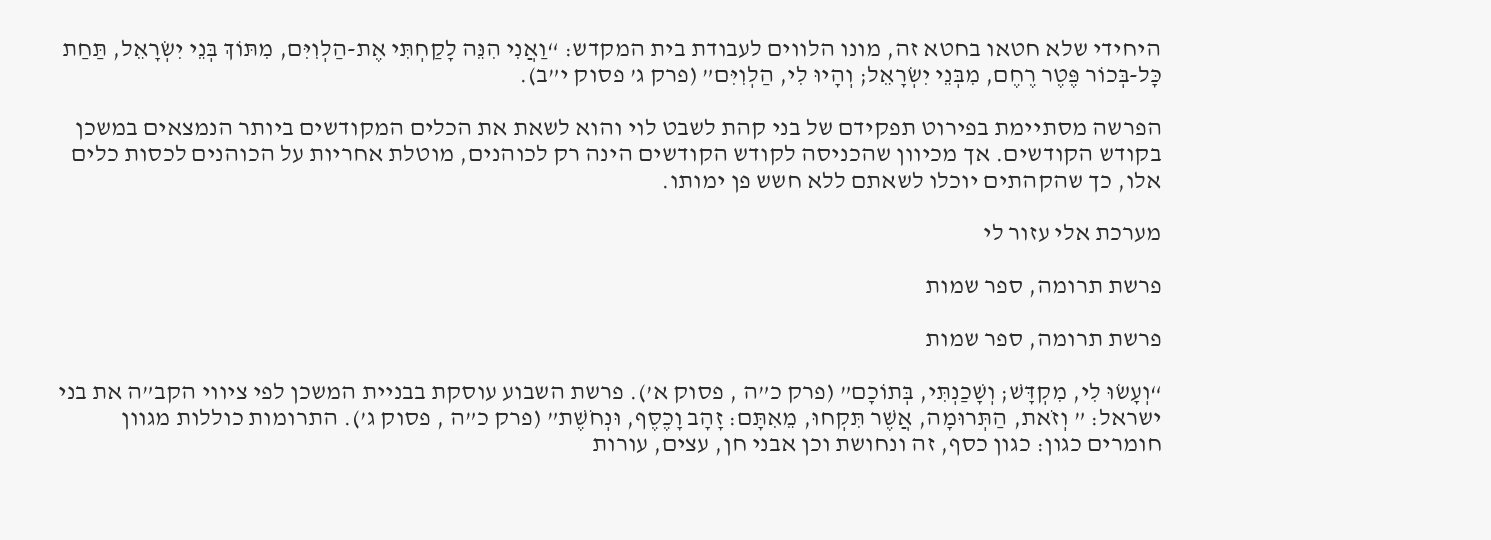היחידי שלא חטאו בחטא זה, מונו הלווים לעבודת בית המקדש: “וַאֲנִי הִנֵּה לָקַחְתִּי אֶת-הַלְוִיִּם, מִתּוֹךְ בְּנֵי יִשְׂרָאֵל, תַּחַת כָּל-בְּכוֹר פֶּטֶר רֶחֶם, מִבְּנֵי יִשְׂרָאֵל; וְהָיוּ לִי, הַלְוִיִּם” (פרק ג’ פסוק י”ב).

הפרשה מסתיימת בפירוט תפקידם של בני קהת לשבט לוי והוא לשאת את הכלים המקודשים ביותר הנמצאים במשכן בקודש הקודשים. אך מכיוון שהכניסה לקודש הקודשים הינה רק לכוהנים, מוטלת אחריות על הכוהנים לכסות כלים אלו, כך שהקהתים יוכלו לשאתם ללא חשש פן ימותו.

מערכת אלי עזור לי

פרשת תרומה, ספר שמות

פרשת תרומה, ספר שמות

“וְעָשׂוּ לִי, מִקְדָּשׁ; וְשָׁכַנְתִּי, בְּתוֹכָם” (פרק כ”ה , פסוק א’). פרשת השבוע עוסקת בבניית המשכן לפי ציווי הקב”ה את בני ישראל: ” וְזֹאת, הַתְּרוּמָה, אֲשֶׁר תִּקְחוּ, מֵאִתָּם: זָהָב וָכֶסֶף, וּנְחֹשֶׁת” (פרק כ”ה , פסוק ג’). התרומות כוללות מגוון חומרים כגון: כגון כסף, זה ונחושת וכן אבני חן, עצים, עורות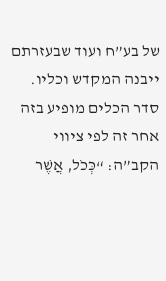של בע”ח ועוד שבעזרתם ייבנה המקדש וכליו. סדר הכלים מופיע בזה אחר זה לפי ציווי הקב”ה: “כְּכֹל, אֲשֶׁר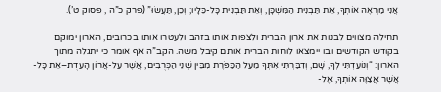אֲנִי מַרְאֶה אוֹתְךָ, אֵת תַּבְנִית הַמִּשְׁכָּן, וְאֵת תַּבְנִית כָּל-כֵּלָיו; וְכֵן, תַּעֲשׂוּ” (פרק כ”ה , פסוק ט’).

תחילה מצווים לבנות את ארון הברית ולצפות אותו בזהב ולעטרו אותו בכרובים, הארון ימוקם בקודש הקודשים ובו יימצאו לוחות הברית אותם קיבל משה. הקב”ה אף אומר כי יתגלה מתוך הארון: “וְנוֹעַדְתִּי לְךָ, שָׁם, וְדִבַּרְתִּי אִתְּךָ מֵעַל הַכַּפֹּרֶת מִבֵּין שְׁנֵי הַכְּרֻבִים, אֲשֶׁר עַל-אֲרוֹן הָעֵדֻת–אֵת כָּל-אֲשֶׁר אֲצַוֶּה אוֹתְךָ, אֶל-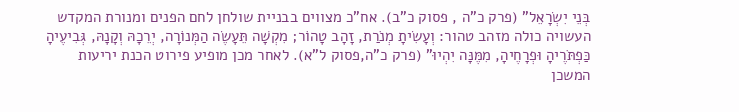בְּנֵי יִשְׂרָאֵל” (פרק כ”ה , פסוק כ”ב). אח”כ מצווים בבניית שולחן לחם הפנים ומנורת המקדש העשויה כולה מזהב טהור: וְעָשִׂיתָ מְנֹרַת, זָהָב טָהוֹר; מִקְשָׁה תֵּעָשֶׂה הַמְּנוֹרָה, יְרֵכָהּ וְקָנָהּ, גְּבִיעֶיהָ כַּפְתֹּרֶיהָ וּפְרָחֶיהָ, מִמֶּנָּה יִהְיוּ” (פרק כ”ה,פסוק ל”א). לאחר מכן מופיע פירוט הכנת יריעות המשכן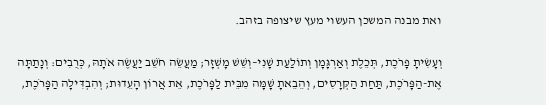ואת מבנה המשכן העשוי מעץ שיצופה בזהב.

וְעָשִׂיתָ פָרֹכֶת, תְּכֵלֶת וְאַרְגָּמָן וְתוֹלַעַת שָׁנִי–וְשֵׁשׁ מָשְׁזָר; מַעֲשֵׂה חֹשֵׁב יַעֲשֶׂה אֹתָהּ, כְּרֻבִים: וְנָתַתָּה אֶת-הַפָּרֹכֶת, תַּחַת הַקְּרָסִים, וְהֵבֵאתָ שָׁמָּה מִבֵּית לַפָּרֹכֶת, אֵת אֲרוֹן הָעֵדוּת; וְהִבְדִּילָה הַפָּרֹכֶת,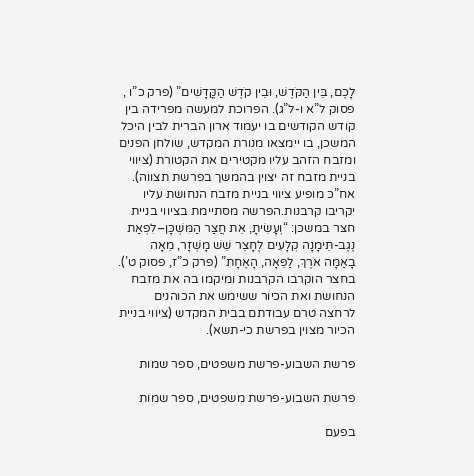לָכֶם, בֵּין הַקֹּדֶשׁ, וּבֵין קֹדֶשׁ הַקֳּדָשִׁים” (פרק כ”ו , פסוק ל”א ו-ל”ג). הפרוכת למעשה מפרידה בין קודש הקודשים בו יעמוד ארון הברית לבין היכל המשכן, בו יימצאו מנורת המקדש, שולחן הפנים ומזבח הזהב עליו מקטירים את הקטורת (ציווי בניית מזבח זה יצוין בהמשך בפרשת תצווה). אח”כ מופיע ציווי בניית מזבח הנחושת עליו יקריבו קרבנות.הפרשה מסתיימת בציווי בניית חצר במשכן: “וְעָשִׂיתָ, אֵת חֲצַר הַמִּשְׁכָּן–לִפְאַת נֶגֶב-תֵּימָנָה קְלָעִים לֶחָצֵר שֵׁשׁ מָשְׁזָר, מֵאָה בָאַמָּה אֹרֶךְ, לַפֵּאָה, הָאֶחָת” (פרק כ”ז, פסוק ט’). בחצר הוקרבו הקרבנות ומיקמו בה את מזבח הנחושת ואת הכיור ששימש את הכוהנים לרחצה טרם עבודתם בבית המקדש (ציווי בניית הכיור מצוין בפרשת כי-תשא).

פרשת השבוע-פרשת משפטים, ספר שמות

פרשת השבוע-פרשת משפטים, ספר שמות

בפעם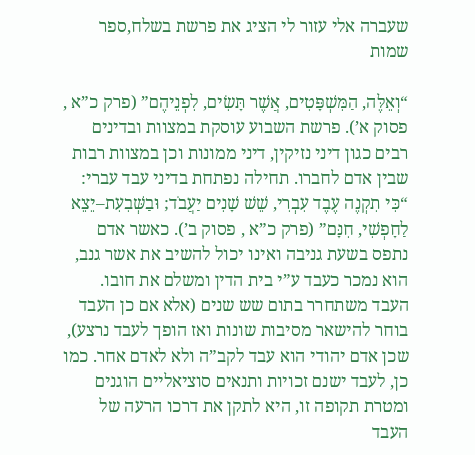שעברה אלי עזור לי הציג את פרשת בשלח,ספר שמות

“וְאֵלֶּה, הַמִּשְׁפָּטִים, אֲשֶׁר תָּשִׂים, לִפְנֵיהֶם” (פרק כ”א , פסוק א’). פרשת השבוע עוסקת במצוות ובדינים רבים כגון דיני נזיקין, דיני ממונות וכן במצוות רבות שבין אדם לחברו. תחילה נפתחת בדיני עבד עברי: “כִּי תִקְנֶה עֶבֶד עִבְרִי, שֵׁשׁ שָׁנִים יַעֲבֹד; וּבַשְּׁבִעִת–יֵצֵא לַחָפְשִׁי, חִנָּם” (פרק כ”א , פסוק ב’). כאשר אדם נתפס בשעת גניבה ואינו יכול להשיב את אשר גנב, הוא נמכר כעבד ע”י בית הדין ומשלם את חובו. העבד משתחרר בתום שש שנים (אלא אם כן העבד בוחר להישאר מסיבות שונות ואז הופך לעבד נרצע), שכן אדם יהודי הוא עבד לקב”ה ולא לאדם אחר. כמו כן, לעבד ישנם זכויות ותנאים סוציאליים הוגנים ומטרת תקופה זו, היא לתקן את דרכו הרעה של העבד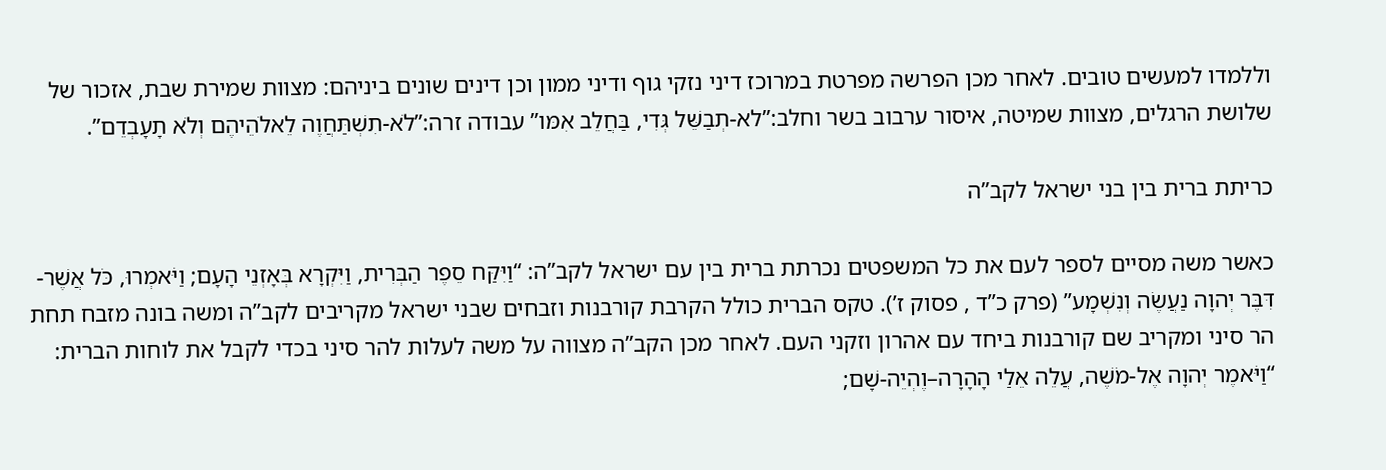וללמדו למעשים טובים. לאחר מכן הפרשה מפרטת במרוכז דיני נזקי גוף ודיני ממון וכן דינים שונים ביניהם: מצוות שמירת שבת, אזכור של שלושת הרגלים, מצוות שמיטה, איסור ערבוב בשר וחלב:”לא-תְבַשֵּׁל גְּדִי, בַּחֲלֵב אִמּו” עבודה זרה:”לֹא-תִשְׁתַּחֲוֶה לֵאלֹהֵיהֶם וְלֹא תָעָבְדֵם”.

כריתת ברית בין בני ישראל לקב”ה

כאשר משה מסיים לספר לעם את כל המשפטים נכרתת ברית בין עם ישראל לקב”ה: “וַיִּקַּח סֵפֶר הַבְּרִית, וַיִּקְרָא בְּאָזְנֵי הָעָם; וַיֹּאמְרוּ, כֹּל אֲשֶׁר-דִּבֶּר יְהוָה נַעֲשֶׂה וְנִשְׁמָע” (פרק כ”ד , פסוק ז’). טקס הברית כולל הקרבת קורבנות וזבחים שבני ישראל מקריבים לקב”ה ומשה בונה מזבח תחת הר סיני ומקריב שם קורבנות ביחד עם אהרון וזקני העם. לאחר מכן הקב”ה מצווה על משה לעלות להר סיני בכדי לקבל את לוחות הברית: “וַיֹּאמֶר יְהוָה אֶל-מֹשֶׁה, עֲלֵה אֵלַי הָהָרָה–וֶהְיֵה-שָׁם;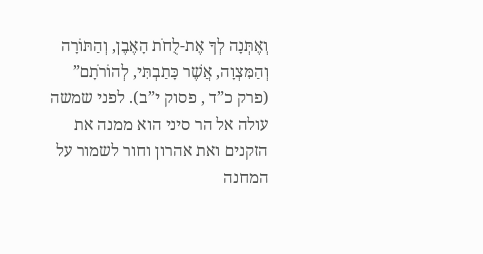וְאֶתְּנָה לְךָ אֶת-לֻחֹת הָאֶבֶן, וְהַתּוֹרָה וְהַמִּצְוָה, אֲשֶׁר כָּתַבְתִּי, לְהוֹרֹתָם” (פרק כ”ד , פסוק י”ב). לפני שמשה עולה אל הר סיני הוא ממנה את הזקנים ואת אהרון וחור לשמור על המחנה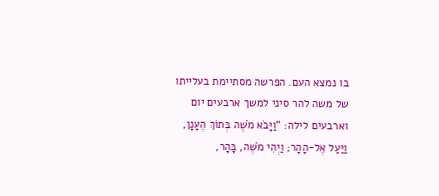בו נמצא העם. הפרשה מסתיימת בעלייתו של משה להר סיני למשך ארבעים יום וארבעים לילה: “וַיָּבֹא מֹשֶׁה בְּתוֹךְ הֶעָנָן, וַיַּעַל אֶל-הָהָר; וַיְהִי מֹשֶׁה, בָּהָר,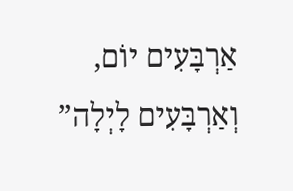אַרְבָּעִים יוֹם, וְאַרְבָּעִים לָיְלָה”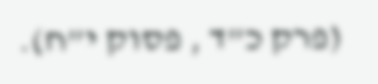(פרק כ”ד , פסוק י”ח).